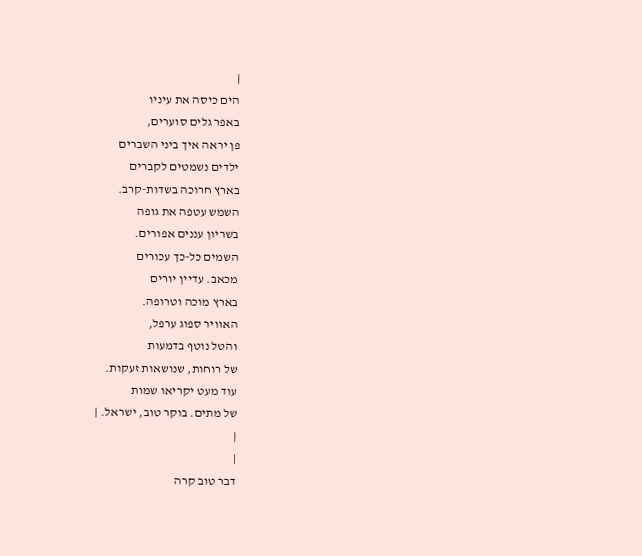|
הים כיסה את עיניו
באפר גלים סוערים,
פן יראה איך ביני השברים
ילדים נשמטים לקברים
בארץ חרוכה בשדות-קרב.
השמש עטפה את גופה
בשריון עננים אפורים.
השמים כל-כך עכורים
מכאב. עדיין יורים
בארץ מוכה וטרופה.
האוויר ספוג ערפל,
והטל נוטף בדמעות
של רוחות, שנושאות זעקות.
עוד מעט יקריאו שמות
של מתים. בוקר טוב, ישראל. |
|
|
דבר טוב קרה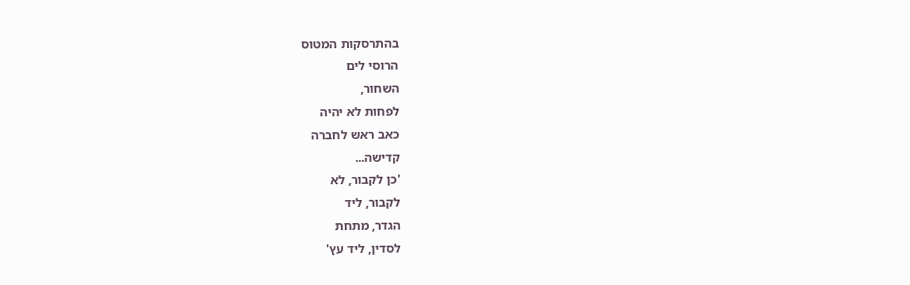בהתרסקות המטוס
הרוסי לים
השחור,
לפחות לא יהיה
כאב ראש לחברה
קדישה...
'כן לקבור, לא
לקבור, ליד
הגדר, מתחת
לסדין, ליד עץ'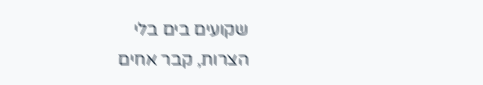שקועים בים בלי
הצרות, קבר אחים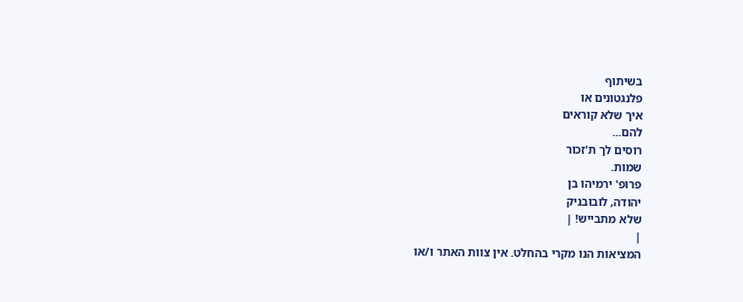בשיתוף
פלנגטונים או
איך שלא קוראים
להם...
רוסים לך ת'זכור
שמות.
פרופ' ירמיהו בן
יהודה, לובובניק
שלא מתבייש! |
|
המציאות הנו מקרי בהחלט. אין צוות האתר ו/או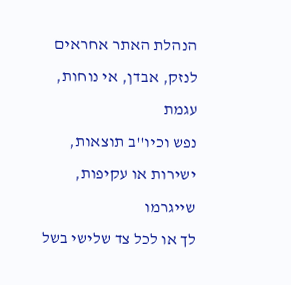הנהלת האתר אחראים לנזק, אבדן, אי נוחות, עגמת
נפש וכיו''ב תוצאות, ישירות או עקיפות, שייגרמו
לך או לכל צד שלישי בשל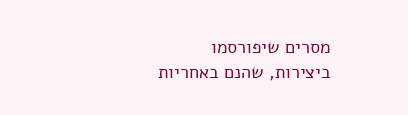מסרים שיפורסמו
ביצירות, שהנם באחריות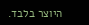היוצר בלבד.